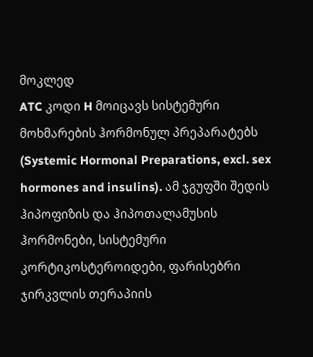მოკლედ
ATC კოდი H მოიცავს სისტემური მოხმარების ჰორმონულ პრეპარატებს (Systemic Hormonal Preparations, excl. sex hormones and insulins). ამ ჯგუფში შედის ჰიპოფიზის და ჰიპოთალამუსის ჰორმონები, სისტემური კორტიკოსტეროიდები, ფარისებრი ჯირკვლის თერაპიის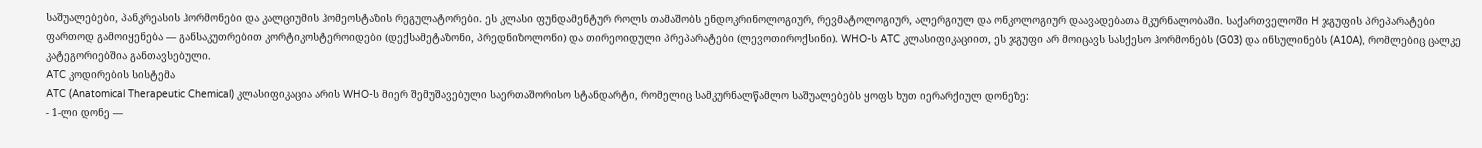საშუალებები, პანკრეასის ჰორმონები და კალციუმის ჰომეოსტაზის რეგულატორები. ეს კლასი ფუნდამენტურ როლს თამაშობს ენდოკრინოლოგიურ, რევმატოლოგიურ, ალერგიულ და ონკოლოგიურ დაავადებათა მკურნალობაში. საქართველოში H ჯგუფის პრეპარატები ფართოდ გამოიყენება — განსაკუთრებით კორტიკოსტეროიდები (დექსამეტაზონი, პრედნიზოლონი) და თირეოიდული პრეპარატები (ლევოთიროქსინი). WHO-ს ATC კლასიფიკაციით, ეს ჯგუფი არ მოიცავს სასქესო ჰორმონებს (G03) და ინსულინებს (A10A), რომლებიც ცალკე კატეგორიებშია განთავსებული.
ATC კოდირების სისტემა
ATC (Anatomical Therapeutic Chemical) კლასიფიკაცია არის WHO-ს მიერ შემუშავებული საერთაშორისო სტანდარტი, რომელიც სამკურნალწამლო საშუალებებს ყოფს ხუთ იერარქიულ დონეზე:
- 1-ლი დონე —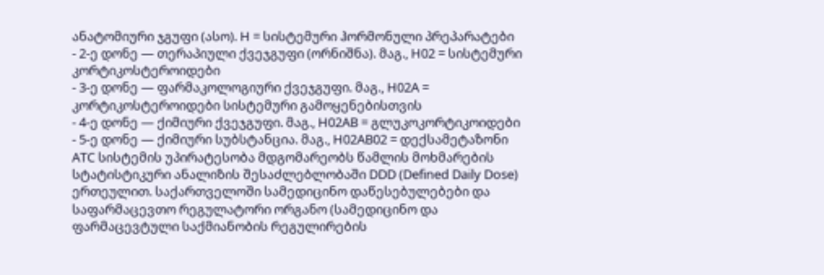ანატომიური ჯგუფი (ასო). H = სისტემური ჰორმონული პრეპარატები
- 2-ე დონე — თერაპიული ქვეჯგუფი (ორნიშნა). მაგ., H02 = სისტემური კორტიკოსტეროიდები
- 3-ე დონე — ფარმაკოლოგიური ქვეჯგუფი. მაგ., H02A = კორტიკოსტეროიდები სისტემური გამოყენებისთვის
- 4-ე დონე — ქიმიური ქვეჯგუფი. მაგ., H02AB = გლუკოკორტიკოიდები
- 5-ე დონე — ქიმიური სუბსტანცია. მაგ., H02AB02 = დექსამეტაზონი
ATC სისტემის უპირატესობა მდგომარეობს წამლის მოხმარების სტატისტიკური ანალიზის შესაძლებლობაში DDD (Defined Daily Dose) ერთეულით. საქართველოში სამედიცინო დაწესებულებები და საფარმაცევთო რეგულატორი ორგანო (სამედიცინო და ფარმაცევტული საქმიანობის რეგულირების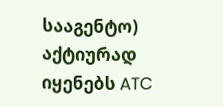სააგენტო) აქტიურად იყენებს ATC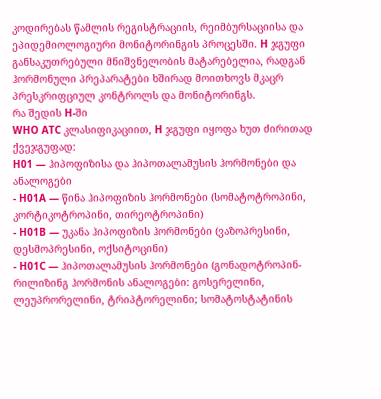კოდირებას წამლის რეგისტრაციის, რეიმბურსაციისა და ეპიდემიოლოგიური მონიტორინგის პროცესში. H ჯგუფი განსაკუთრებული მნიშვნელობის მატარებელია, რადგან ჰორმონული პრეპარატები ხშირად მოითხოვს მკაცრ პრესკრიფციულ კონტროლს და მონიტორინგს.
რა შედის H-ში
WHO ATC კლასიფიკაციით, H ჯგუფი იყოფა ხუთ ძირითად ქვეჯგუფად:
H01 — ჰიპოფიზისა და ჰიპოთალამუსის ჰორმონები და ანალოგები
- H01A — წინა ჰიპოფიზის ჰორმონები (სომატოტროპინი, კორტიკოტროპინი, თირეოტროპინი)
- H01B — უკანა ჰიპოფიზის ჰორმონები (ვაზოპრესინი, დესმოპრესინი, ოქსიტოცინი)
- H01C — ჰიპოთალამუსის ჰორმონები (გონადოტროპინ-რილიზინგ ჰორმონის ანალოგები: გოსერელინი, ლეუპრორელინი, ტრიპტორელინი; სომატოსტატინის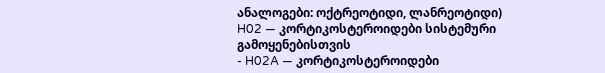ანალოგები: ოქტრეოტიდი, ლანრეოტიდი)
H02 — კორტიკოსტეროიდები სისტემური გამოყენებისთვის
- H02A — კორტიკოსტეროიდები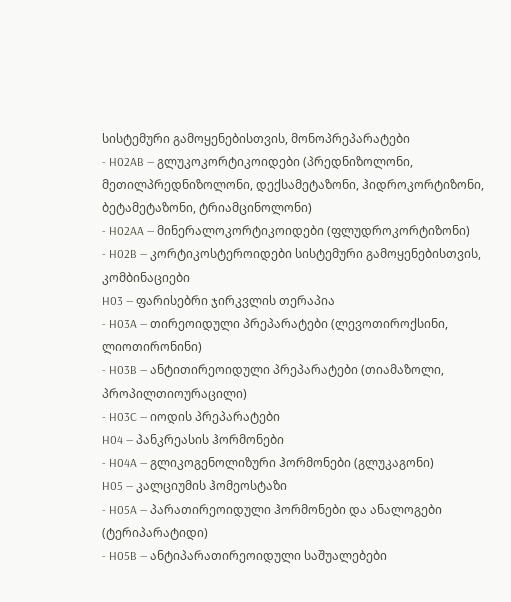სისტემური გამოყენებისთვის, მონოპრეპარატები
- H02AB — გლუკოკორტიკოიდები (პრედნიზოლონი, მეთილპრედნიზოლონი, დექსამეტაზონი, ჰიდროკორტიზონი, ბეტამეტაზონი, ტრიამცინოლონი)
- H02AA — მინერალოკორტიკოიდები (ფლუდროკორტიზონი)
- H02B — კორტიკოსტეროიდები სისტემური გამოყენებისთვის, კომბინაციები
H03 — ფარისებრი ჯირკვლის თერაპია
- H03A — თირეოიდული პრეპარატები (ლევოთიროქსინი, ლიოთირონინი)
- H03B — ანტითირეოიდული პრეპარატები (თიამაზოლი, პროპილთიოურაცილი)
- H03C — იოდის პრეპარატები
H04 — პანკრეასის ჰორმონები
- H04A — გლიკოგენოლიზური ჰორმონები (გლუკაგონი)
H05 — კალციუმის ჰომეოსტაზი
- H05A — პარათირეოიდული ჰორმონები და ანალოგები (ტერიპარატიდი)
- H05B — ანტიპარათირეოიდული საშუალებები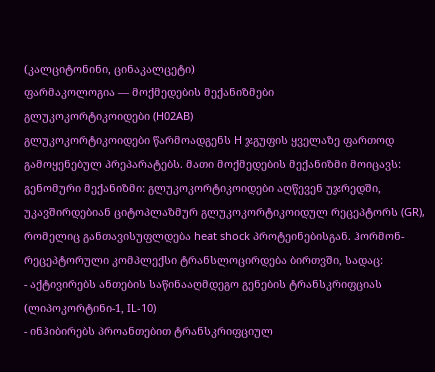(კალციტონინი, ცინაკალცეტი)
ფარმაკოლოგია — მოქმედების მექანიზმები
გლუკოკორტიკოიდები (H02AB)
გლუკოკორტიკოიდები წარმოადგენს H ჯგუფის ყველაზე ფართოდ გამოყენებულ პრეპარატებს. მათი მოქმედების მექანიზმი მოიცავს:
გენომური მექანიზმი: გლუკოკორტიკოიდები აღწევენ უჯრედში, უკავშირდებიან ციტოპლაზმურ გლუკოკორტიკოიდულ რეცეპტორს (GR), რომელიც განთავისუფლდება heat shock პროტეინებისგან. ჰორმონ-რეცეპტორული კომპლექსი ტრანსლოცირდება ბირთვში, სადაც:
- აქტივირებს ანთების საწინააღმდეგო გენების ტრანსკრიფციას (ლიპოკორტინი-1, IL-10)
- ინჰიბირებს პროანთებით ტრანსკრიფციულ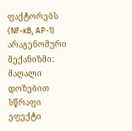ფაქტორებს (NF-κB, AP-1)
არაგენომური მექანიზმი: მაღალი დოზებით სწრაფი ეფექტი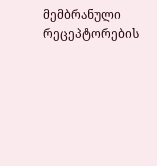მემბრანული რეცეპტორების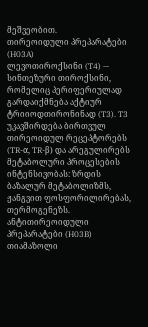მეშვეობით.
თირეოიდული პრეპარატები (H03A)
ლევოთიროქსინი (T4) — სინთეზური თიროქსინი, რომელიც პერიფერიულად გარდაიქმნება აქტიურ ტრიიოდთირონინად (T3). T3 უკავშირდება ბირთვულ თირეოიდულ რეცეპტორებს (TR-α, TR-β) და არეგულირებს მეტაბოლური პროცესების ინტენსივობას: ზრდის ბაზალურ მეტაბოლიზმს, ჟანგვით ფოსფორილირებას, თერმოგენეზს.
ანტითირეოიდული პრეპარატები (H03B)
თიამაზოლი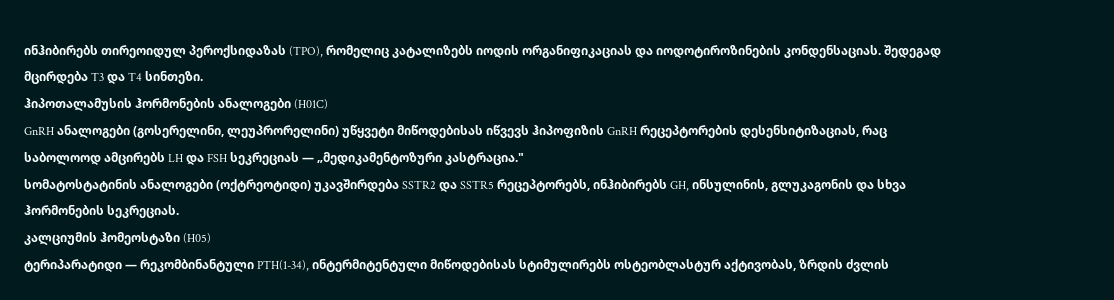ინჰიბირებს თირეოიდულ პეროქსიდაზას (TPO), რომელიც კატალიზებს იოდის ორგანიფიკაციას და იოდოტიროზინების კონდენსაციას. შედეგად მცირდება T3 და T4 სინთეზი.
ჰიპოთალამუსის ჰორმონების ანალოგები (H01C)
GnRH ანალოგები (გოსერელინი, ლეუპრორელინი) უწყვეტი მიწოდებისას იწვევს ჰიპოფიზის GnRH რეცეპტორების დესენსიტიზაციას, რაც საბოლოოდ ამცირებს LH და FSH სეკრეციას — „მედიკამენტოზური კასტრაცია."
სომატოსტატინის ანალოგები (ოქტრეოტიდი) უკავშირდება SSTR2 და SSTR5 რეცეპტორებს, ინჰიბირებს GH, ინსულინის, გლუკაგონის და სხვა ჰორმონების სეკრეციას.
კალციუმის ჰომეოსტაზი (H05)
ტერიპარატიდი — რეკომბინანტული PTH(1-34), ინტერმიტენტული მიწოდებისას სტიმულირებს ოსტეობლასტურ აქტივობას, ზრდის ძვლის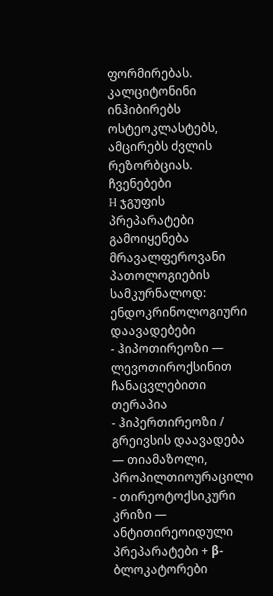ფორმირებას. კალციტონინი ინჰიბირებს ოსტეოკლასტებს, ამცირებს ძვლის რეზორბციას.
ჩვენებები
H ჯგუფის პრეპარატები გამოიყენება მრავალფეროვანი პათოლოგიების სამკურნალოდ:
ენდოკრინოლოგიური დაავადებები
- ჰიპოთირეოზი — ლევოთიროქსინით ჩანაცვლებითი თერაპია
- ჰიპერთირეოზი / გრეივსის დაავადება — თიამაზოლი, პროპილთიოურაცილი
- თირეოტოქსიკური კრიზი — ანტითირეოიდული პრეპარატები + β-ბლოკატორები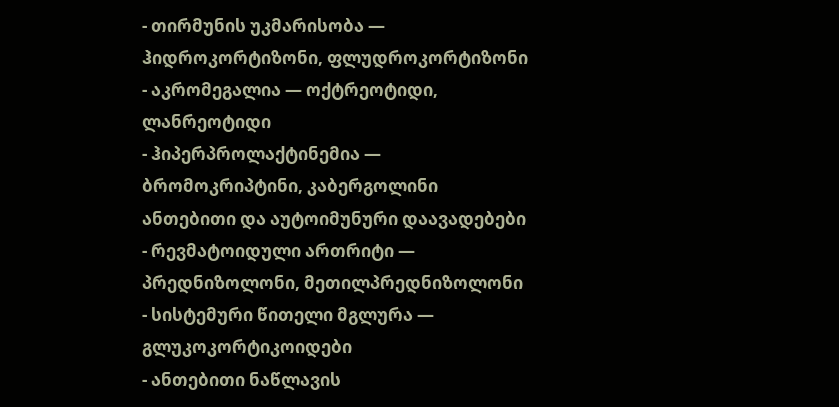- თირმუნის უკმარისობა — ჰიდროკორტიზონი, ფლუდროკორტიზონი
- აკრომეგალია — ოქტრეოტიდი, ლანრეოტიდი
- ჰიპერპროლაქტინემია — ბრომოკრიპტინი, კაბერგოლინი
ანთებითი და აუტოიმუნური დაავადებები
- რევმატოიდული ართრიტი — პრედნიზოლონი, მეთილპრედნიზოლონი
- სისტემური წითელი მგლურა — გლუკოკორტიკოიდები
- ანთებითი ნაწლავის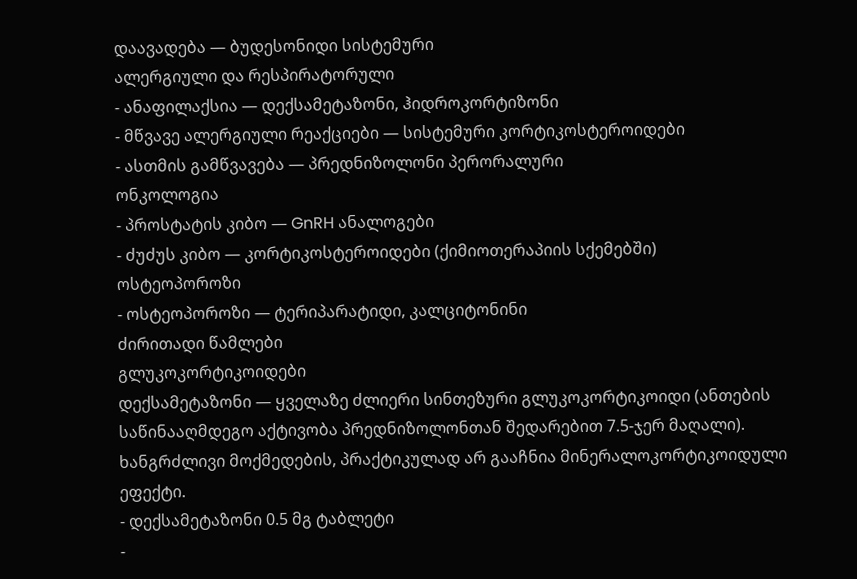დაავადება — ბუდესონიდი სისტემური
ალერგიული და რესპირატორული
- ანაფილაქსია — დექსამეტაზონი, ჰიდროკორტიზონი
- მწვავე ალერგიული რეაქციები — სისტემური კორტიკოსტეროიდები
- ასთმის გამწვავება — პრედნიზოლონი პერორალური
ონკოლოგია
- პროსტატის კიბო — GnRH ანალოგები
- ძუძუს კიბო — კორტიკოსტეროიდები (ქიმიოთერაპიის სქემებში)
ოსტეოპოროზი
- ოსტეოპოროზი — ტერიპარატიდი, კალციტონინი
ძირითადი წამლები
გლუკოკორტიკოიდები
დექსამეტაზონი — ყველაზე ძლიერი სინთეზური გლუკოკორტიკოიდი (ანთების საწინააღმდეგო აქტივობა პრედნიზოლონთან შედარებით 7.5-ჯერ მაღალი). ხანგრძლივი მოქმედების, პრაქტიკულად არ გააჩნია მინერალოკორტიკოიდული ეფექტი.
- დექსამეტაზონი 0.5 მგ ტაბლეტი
-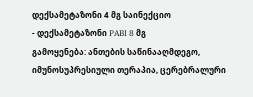დექსამეტაზონი 4 მგ საინექციო
- დექსამეტაზონი PABI 8 მგ
გამოყენება: ანთების საწინააღმდეგო, იმუნოსუპრესიული თერაპია, ცერებრალური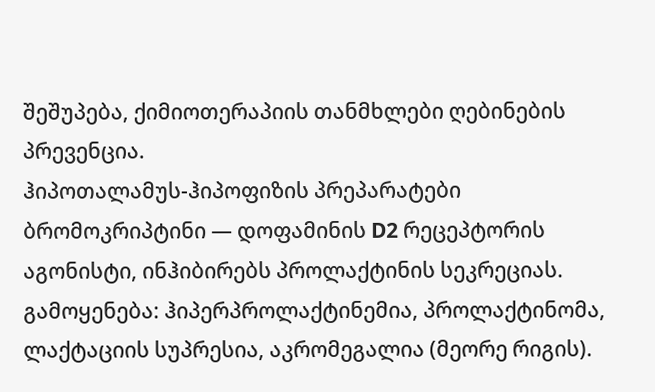შეშუპება, ქიმიოთერაპიის თანმხლები ღებინების პრევენცია.
ჰიპოთალამუს-ჰიპოფიზის პრეპარატები
ბრომოკრიპტინი — დოფამინის D2 რეცეპტორის აგონისტი, ინჰიბირებს პროლაქტინის სეკრეციას.
გამოყენება: ჰიპერპროლაქტინემია, პროლაქტინომა, ლაქტაციის სუპრესია, აკრომეგალია (მეორე რიგის).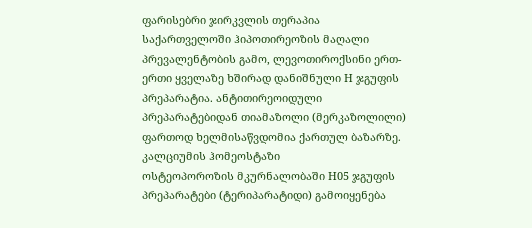ფარისებრი ჯირკვლის თერაპია
საქართველოში ჰიპოთირეოზის მაღალი პრევალენტობის გამო, ლევოთიროქსინი ერთ-ერთი ყველაზე ხშირად დანიშნული H ჯგუფის პრეპარატია. ანტითირეოიდული პრეპარატებიდან თიამაზოლი (მერკაზოლილი) ფართოდ ხელმისაწვდომია ქართულ ბაზარზე.
კალციუმის ჰომეოსტაზი
ოსტეოპოროზის მკურნალობაში H05 ჯგუფის პრეპარატები (ტერიპარატიდი) გამოიყენება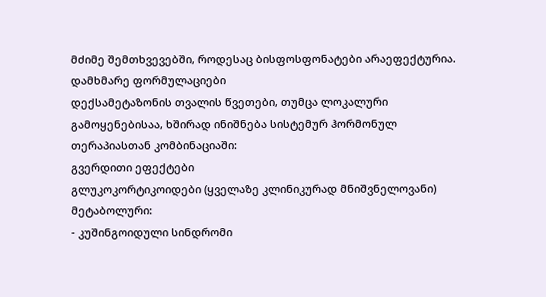მძიმე შემთხვევებში, როდესაც ბისფოსფონატები არაეფექტურია.
დამხმარე ფორმულაციები
დექსამეტაზონის თვალის წვეთები, თუმცა ლოკალური გამოყენებისაა, ხშირად ინიშნება სისტემურ ჰორმონულ თერაპიასთან კომბინაციაში:
გვერდითი ეფექტები
გლუკოკორტიკოიდები (ყველაზე კლინიკურად მნიშვნელოვანი)
მეტაბოლური:
- კუშინგოიდული სინდრომი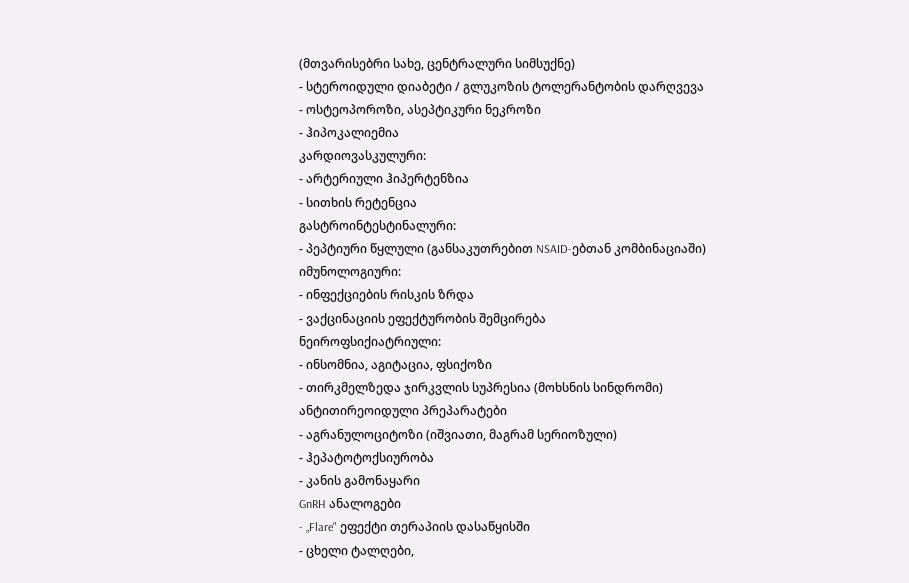(მთვარისებრი სახე, ცენტრალური სიმსუქნე)
- სტეროიდული დიაბეტი / გლუკოზის ტოლერანტობის დარღვევა
- ოსტეოპოროზი, ასეპტიკური ნეკროზი
- ჰიპოკალიემია
კარდიოვასკულური:
- არტერიული ჰიპერტენზია
- სითხის რეტენცია
გასტროინტესტინალური:
- პეპტიური წყლული (განსაკუთრებით NSAID-ებთან კომბინაციაში)
იმუნოლოგიური:
- ინფექციების რისკის ზრდა
- ვაქცინაციის ეფექტურობის შემცირება
ნეიროფსიქიატრიული:
- ინსომნია, აგიტაცია, ფსიქოზი
- თირკმელზედა ჯირკვლის სუპრესია (მოხსნის სინდრომი)
ანტითირეოიდული პრეპარატები
- აგრანულოციტოზი (იშვიათი, მაგრამ სერიოზული)
- ჰეპატოტოქსიურობა
- კანის გამონაყარი
GnRH ანალოგები
- „Flare" ეფექტი თერაპიის დასაწყისში
- ცხელი ტალღები,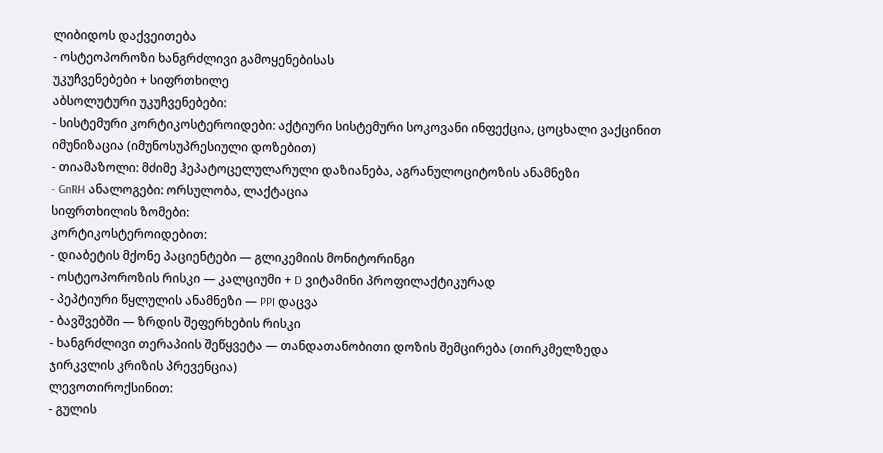ლიბიდოს დაქვეითება
- ოსტეოპოროზი ხანგრძლივი გამოყენებისას
უკუჩვენებები + სიფრთხილე
აბსოლუტური უკუჩვენებები:
- სისტემური კორტიკოსტეროიდები: აქტიური სისტემური სოკოვანი ინფექცია, ცოცხალი ვაქცინით იმუნიზაცია (იმუნოსუპრესიული დოზებით)
- თიამაზოლი: მძიმე ჰეპატოცელულარული დაზიანება, აგრანულოციტოზის ანამნეზი
- GnRH ანალოგები: ორსულობა, ლაქტაცია
სიფრთხილის ზომები:
კორტიკოსტეროიდებით:
- დიაბეტის მქონე პაციენტები — გლიკემიის მონიტორინგი
- ოსტეოპოროზის რისკი — კალციუმი + D ვიტამინი პროფილაქტიკურად
- პეპტიური წყლულის ანამნეზი — PPI დაცვა
- ბავშვებში — ზრდის შეფერხების რისკი
- ხანგრძლივი თერაპიის შეწყვეტა — თანდათანობითი დოზის შემცირება (თირკმელზედა ჯირკვლის კრიზის პრევენცია)
ლევოთიროქსინით:
- გულის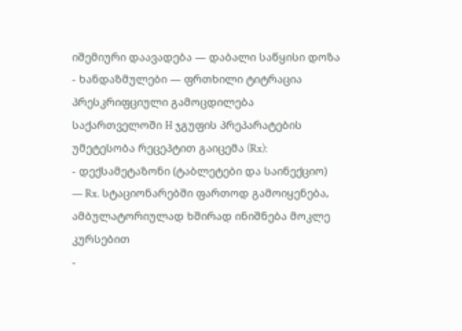იშემიური დაავადება — დაბალი საწყისი დოზა
- ხანდაზმულები — ფრთხილი ტიტრაცია
პრესკრიფციული გამოცდილება
საქართველოში H ჯგუფის პრეპარატების უმეტესობა რეცეპტით გაიცემა (Rx):
- დექსამეტაზონი (ტაბლეტები და საინექციო) — Rx. სტაციონარებში ფართოდ გამოიყენება, ამბულატორიულად ხშირად ინიშნება მოკლე კურსებით
-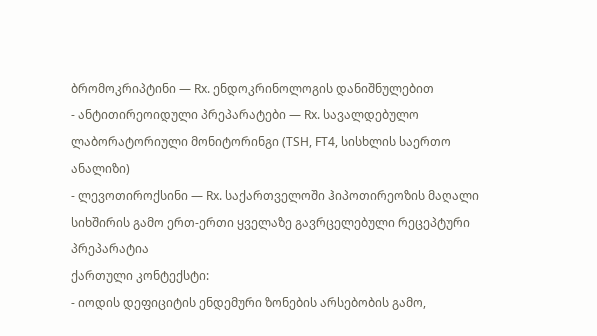ბრომოკრიპტინი — Rx. ენდოკრინოლოგის დანიშნულებით
- ანტითირეოიდული პრეპარატები — Rx. სავალდებულო ლაბორატორიული მონიტორინგი (TSH, FT4, სისხლის საერთო ანალიზი)
- ლევოთიროქსინი — Rx. საქართველოში ჰიპოთირეოზის მაღალი სიხშირის გამო ერთ-ერთი ყველაზე გავრცელებული რეცეპტური პრეპარატია
ქართული კონტექსტი:
- იოდის დეფიციტის ენდემური ზონების არსებობის გამო,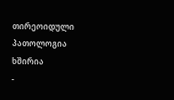თირეოიდული პათოლოგია ხშირია
-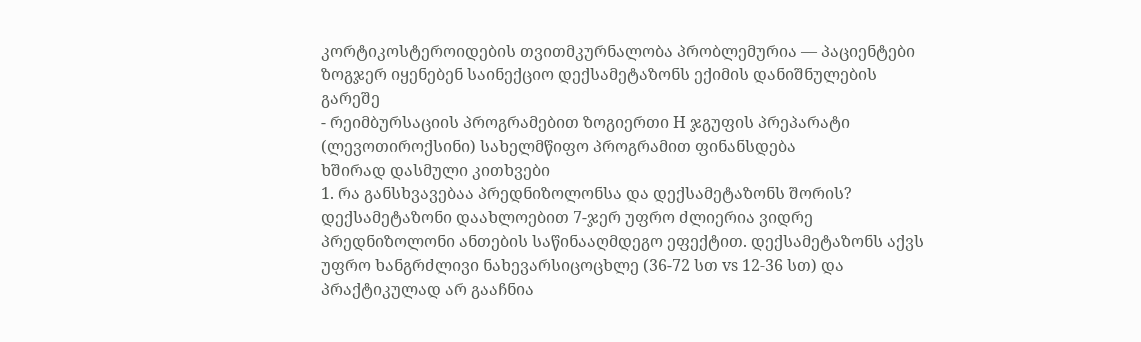კორტიკოსტეროიდების თვითმკურნალობა პრობლემურია — პაციენტები ზოგჯერ იყენებენ საინექციო დექსამეტაზონს ექიმის დანიშნულების გარეშე
- რეიმბურსაციის პროგრამებით ზოგიერთი H ჯგუფის პრეპარატი (ლევოთიროქსინი) სახელმწიფო პროგრამით ფინანსდება
ხშირად დასმული კითხვები
1. რა განსხვავებაა პრედნიზოლონსა და დექსამეტაზონს შორის?
დექსამეტაზონი დაახლოებით 7-ჯერ უფრო ძლიერია ვიდრე პრედნიზოლონი ანთების საწინააღმდეგო ეფექტით. დექსამეტაზონს აქვს უფრო ხანგრძლივი ნახევარსიცოცხლე (36-72 სთ vs 12-36 სთ) და პრაქტიკულად არ გააჩნია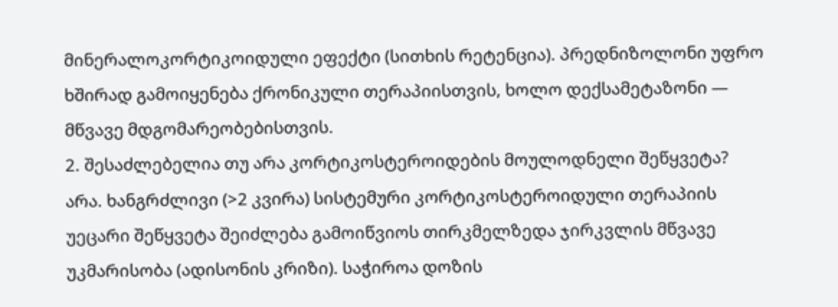მინერალოკორტიკოიდული ეფექტი (სითხის რეტენცია). პრედნიზოლონი უფრო ხშირად გამოიყენება ქრონიკული თერაპიისთვის, ხოლო დექსამეტაზონი — მწვავე მდგომარეობებისთვის.
2. შესაძლებელია თუ არა კორტიკოსტეროიდების მოულოდნელი შეწყვეტა?
არა. ხანგრძლივი (>2 კვირა) სისტემური კორტიკოსტეროიდული თერაპიის უეცარი შეწყვეტა შეიძლება გამოიწვიოს თირკმელზედა ჯირკვლის მწვავე უკმარისობა (ადისონის კრიზი). საჭიროა დოზის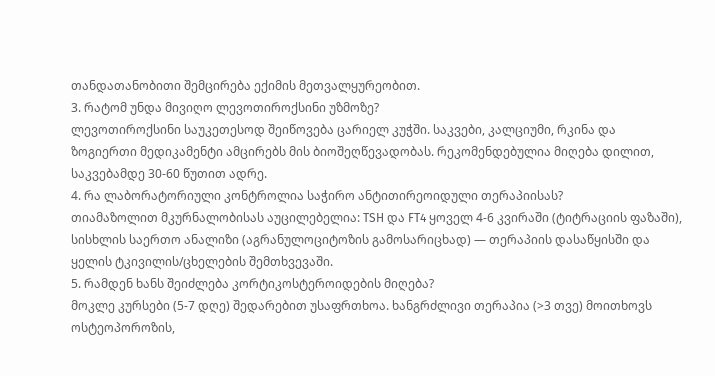თანდათანობითი შემცირება ექიმის მეთვალყურეობით.
3. რატომ უნდა მივიღო ლევოთიროქსინი უზმოზე?
ლევოთიროქსინი საუკეთესოდ შეიწოვება ცარიელ კუჭში. საკვები, კალციუმი, რკინა და ზოგიერთი მედიკამენტი ამცირებს მის ბიოშეღწევადობას. რეკომენდებულია მიღება დილით, საკვებამდე 30-60 წუთით ადრე.
4. რა ლაბორატორიული კონტროლია საჭირო ანტითირეოიდული თერაპიისას?
თიამაზოლით მკურნალობისას აუცილებელია: TSH და FT4 ყოველ 4-6 კვირაში (ტიტრაციის ფაზაში), სისხლის საერთო ანალიზი (აგრანულოციტოზის გამოსარიცხად) — თერაპიის დასაწყისში და ყელის ტკივილის/ცხელების შემთხვევაში.
5. რამდენ ხანს შეიძლება კორტიკოსტეროიდების მიღება?
მოკლე კურსები (5-7 დღე) შედარებით უსაფრთხოა. ხანგრძლივი თერაპია (>3 თვე) მოითხოვს ოსტეოპოროზის,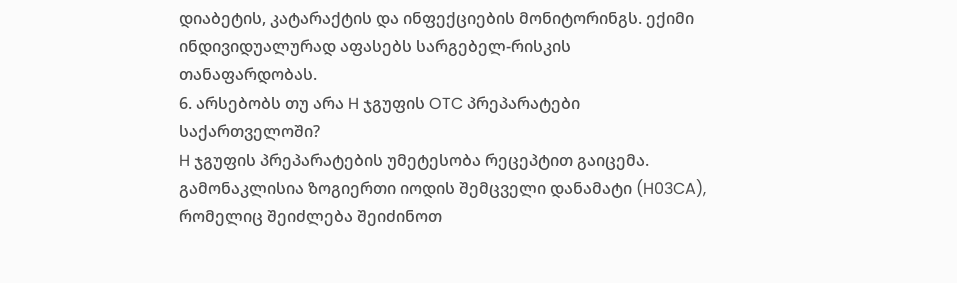დიაბეტის, კატარაქტის და ინფექციების მონიტორინგს. ექიმი ინდივიდუალურად აფასებს სარგებელ-რისკის თანაფარდობას.
6. არსებობს თუ არა H ჯგუფის OTC პრეპარატები საქართველოში?
H ჯგუფის პრეპარატების უმეტესობა რეცეპტით გაიცემა. გამონაკლისია ზოგიერთი იოდის შემცველი დანამატი (H03CA), რომელიც შეიძლება შეიძინოთ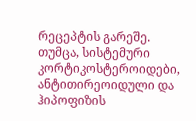რეცეპტის გარეშე. თუმცა, სისტემური კორტიკოსტეროიდები, ანტითირეოიდული და ჰიპოფიზის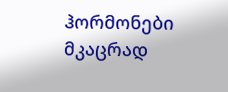ჰორმონები მკაცრად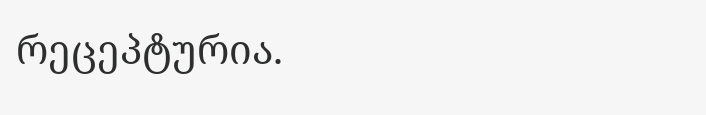რეცეპტურია.